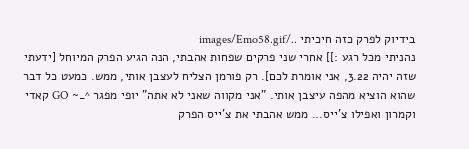בידיוק לפרק כזה חיכיתי ../images/Emo58.gif
נהניתי מכל רגע :]] אחרי שני פרקים שפחות אהבתי, הנה הגיע הפרק המיוחל [ידעתי שזה יהיה 3.22, אני אומרת לכם]. רק פורמן הצליח לעצבן אותי, ממש. כמעט כל דבר שהוא הוציא מהפה עיצבן אותי. "אני מקווה שאני לא אתה" יופי מפגר ^_~ GO קאדי וקמרון ואפילו צ'ייס... ממש אהבתי את צ'ייס הפרק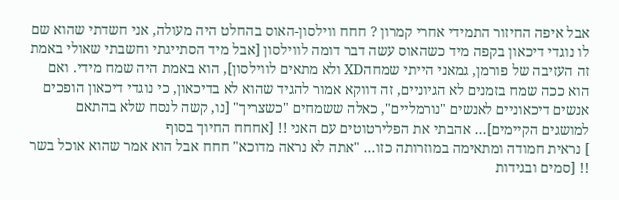אבל איפה החיזור התמידי אחרי קמרון ? חחח ווילסון-האוס בהחלט היה מעולה, אני חשדתי שהוא שם לו נוגדי דיכאון בקפה מיד כשהאוס עשה דבר דומה לווילסון [אבל מיד הסתייגתי וחשבתי שאולי באמת זה העזיבה של פורמן, גמאני הייתי שמחהXD ולא מתאים לווילסון], הוא באמת היה שמח מידי. ואם הוא ככה שמח בזמנים לא הגיוניים, זה דווקא אמור להגיד שהוא לא בדיכאון, כי נוגדי דיכאון הופכים אנשים דיכאוניים לאנשים "נורמליים", כאלה ששמחים "כשצריך" [נו, קשה לנסח שלא בהתאם למושגים הקיימים]... אהבתי את הפלירטוטים עם האני !! [אחחח החיוך בסוף
] נראית חמודה ומתאימה במוזרותה כזו... "אתה לא נראה מדוכא" חחח אבל הוא אמר שהוא אוכל בשר !! [סמים ובגידות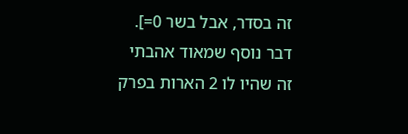זה בסדר, אבל בשר 0=]. דבר נוסף שמאוד אהבתי זה שהיו לו 2 הארות בפרק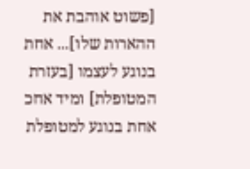[פשוט אוהבת את ההארות שלו]... אחת בנוגע לעצמו [בעזרת המטופלת] ומיד אחכ אחת בנוגע למטופלת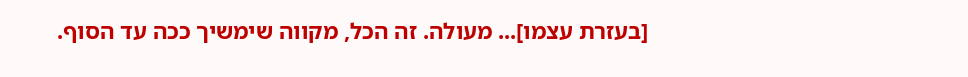[בעזרת עצמו]... מעולה. זה הכל, מקווה שימשיך ככה עד הסוף.